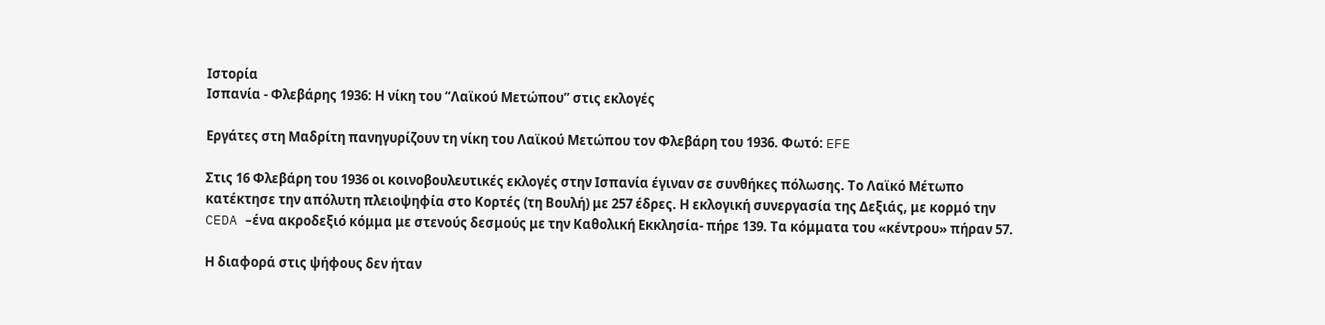Ιστορία
Ισπανία - Φλεβάρης 1936: Η νίκη του “Λαϊκού Μετώπου” στις εκλογές

Εργάτες στη Μαδρίτη πανηγυρίζουν τη νίκη του Λαϊκού Μετώπου τον Φλεβάρη του 1936. Φωτό: EFE

Στις 16 Φλεβάρη του 1936 οι κοινοβουλευτικές εκλογές στην Ισπανία έγιναν σε συνθήκες πόλωσης. Το Λαϊκό Μέτωπο κατέκτησε την απόλυτη πλειοψηφία στο Κορτές (τη Βουλή) με 257 έδρες. Η εκλογική συνεργασία της Δεξιάς, με κορμό την CEDA –ένα ακροδεξιό κόμμα με στενούς δεσμούς με την Καθολική Εκκλησία- πήρε 139. Τα κόμματα του «κέντρου» πήραν 57.

Η διαφορά στις ψήφους δεν ήταν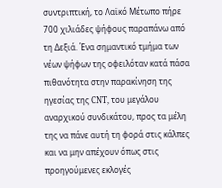συντριπτική, το Λαϊκό Μέτωπο πήρε 700 χιλιάδες ψήφους παραπάνω από τη Δεξιά. Ένα σημαντικό τμήμα των νέων ψήφων της οφειλόταν κατά πάσα πιθανότητα στην παρακίνηση της ηγεσίας της CNT, του μεγάλου αναρχικού συνδικάτου, προς τα μέλη της να πάνε αυτή τη φορά στις κάλπες και να μην απέχουν όπως στις προηγούμενες εκλογές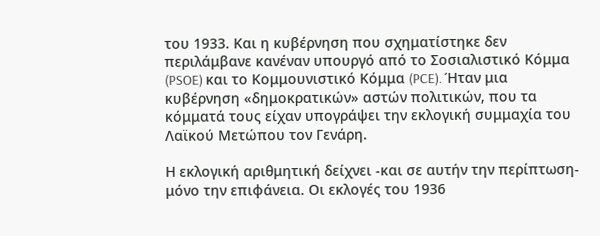του 1933. Και η κυβέρνηση που σχηματίστηκε δεν περιλάμβανε κανέναν υπουργό από το Σοσιαλιστικό Κόμμα (PSOE) και το Κομμουνιστικό Κόμμα (PCE). Ήταν μια κυβέρνηση «δημοκρατικών» αστών πολιτικών, που τα κόμματά τους είχαν υπογράψει την εκλογική συμμαχία του Λαϊκού Μετώπου τον Γενάρη.

Η εκλογική αριθμητική δείχνει -και σε αυτήν την περίπτωση- μόνο την επιφάνεια. Οι εκλογές του 1936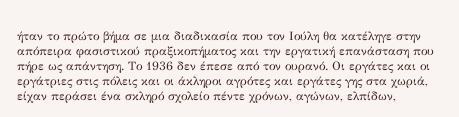ήταν το πρώτο βήμα σε μια διαδικασία που τον Ιούλη θα κατέληγε στην απόπειρα φασιστικού πραξικοπήματος και την εργατική επανάσταση που πήρε ως απάντηση. Το 1936 δεν έπεσε από τον ουρανό. Οι εργάτες και οι εργάτριες στις πόλεις και οι άκληροι αγρότες και εργάτες γης στα χωριά, είχαν περάσει ένα σκληρό σχολείο πέντε χρόνων, αγώνων, ελπίδων,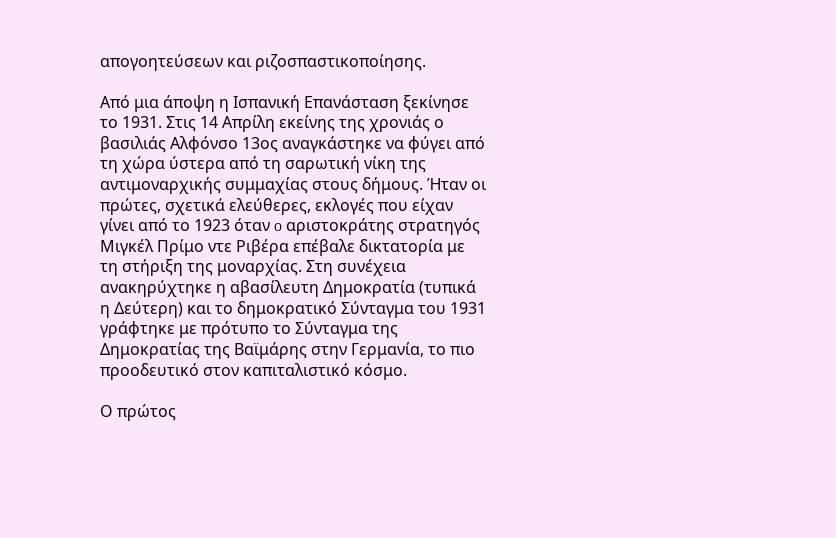απογοητεύσεων και ριζοσπαστικοποίησης.

Από μια άποψη η Ισπανική Επανάσταση ξεκίνησε το 1931. Στις 14 Απρίλη εκείνης της χρονιάς ο βασιλιάς Αλφόνσο 13ος αναγκάστηκε να φύγει από τη χώρα ύστερα από τη σαρωτική νίκη της αντιμοναρχικής συμμαχίας στους δήμους. Ήταν οι πρώτες, σχετικά ελεύθερες, εκλογές που είχαν γίνει από το 1923 όταν o αριστοκράτης στρατηγός Μιγκέλ Πρίμο ντε Ριβέρα επέβαλε δικτατορία με τη στήριξη της μοναρχίας. Στη συνέχεια ανακηρύχτηκε η αβασίλευτη Δημοκρατία (τυπικά η Δεύτερη) και το δημοκρατικό Σύνταγμα του 1931 γράφτηκε με πρότυπο το Σύνταγμα της Δημοκρατίας της Βαϊμάρης στην Γερμανία, το πιο προοδευτικό στον καπιταλιστικό κόσμο.

Ο πρώτος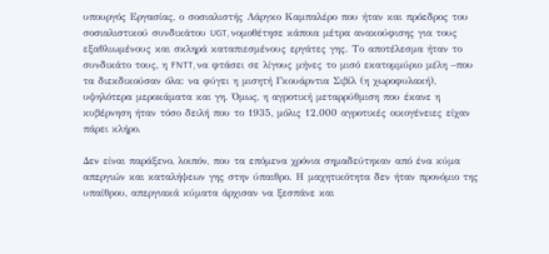υπουργός Εργασίας, ο σοσιαλιστής Λάργκο Καμπαλέρο που ήταν και πρόεδρος του σοσιαλιστικού συνδικάτου UGT, νομοθέτησε κάποια μέτρα ανακούφισης για τους εξαθλιωμένους και σκληρά καταπιεσμένους εργάτες γης. Το αποτέλεσμα ήταν το συνδικάτο τους, η FNTT, να φτάσει σε λίγους μήνες το μισό εκατομμύριο μέλη –που τα διεκδικούσαν όλα: να φύγει η μισητή Γκουάρντια Σιβίλ (η χωροφυλακή), υψηλότερα μεροκάματα και γη. Όμως, η αγροτική μεταρρύθμιση που έκανε η κυβέρνηση ήταν τόσο δειλή που το 1935, μόλις 12.000 αγροτικές οικογένειες είχαν πάρει κλήρο.

Δεν είναι παράξενο, λοιπόν, που τα επόμενα χρόνια σημαδεύτηκαν από ένα κύμα απεργιών και καταλήψεων γης στην ύπαιθρο. Η μαχητικότητα δεν ήταν προνόμιο της υπαίθρου, απεργιακά κύματα άρχισαν να ξεσπάνε και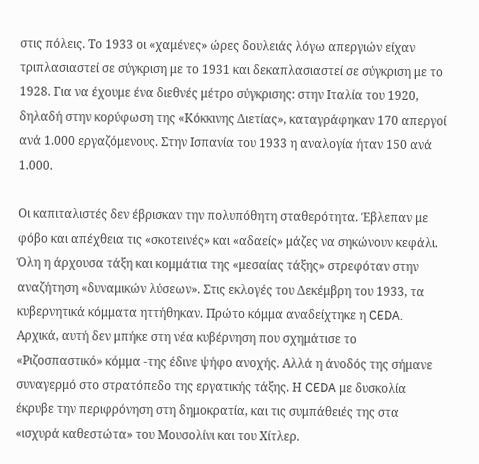στις πόλεις. Το 1933 οι «χαμένες» ώρες δουλειάς λόγω απεργιών είχαν τριπλασιαστεί σε σύγκριση με το 1931 και δεκαπλασιαστεί σε σύγκριση με το 1928. Για να έχουμε ένα διεθνές μέτρο σύγκρισης: στην Ιταλία του 1920, δηλαδή στην κορύφωση της «Κόκκινης Διετίας», καταγράφηκαν 170 απεργοί ανά 1.000 εργαζόμενους. Στην Ισπανία του 1933 η αναλογία ήταν 150 ανά 1.000.

Οι καπιταλιστές δεν έβρισκαν την πολυπόθητη σταθερότητα. Έβλεπαν με φόβο και απέχθεια τις «σκοτεινές» και «αδαείς» μάζες να σηκώνουν κεφάλι. Όλη η άρχουσα τάξη και κομμάτια της «μεσαίας τάξης» στρεφόταν στην αναζήτηση «δυναμικών λύσεων». Στις εκλογές του Δεκέμβρη του 1933, τα κυβερνητικά κόμματα ηττήθηκαν. Πρώτο κόμμα αναδείχτηκε η CEDA. Αρχικά, αυτή δεν μπήκε στη νέα κυβέρνηση που σχημάτισε το «Ριζοσπαστικό» κόμμα -της έδινε ψήφο ανοχής. Αλλά η άνοδός της σήμανε συναγερμό στο στρατόπεδο της εργατικής τάξης. Η CEDA με δυσκολία έκρυβε την περιφρόνηση στη δημοκρατία, και τις συμπάθειές της στα «ισχυρά καθεστώτα» του Μουσολίνι και του Χίτλερ.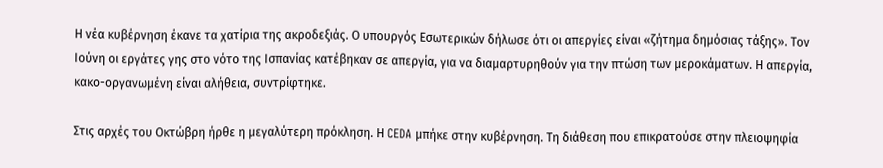Η νέα κυβέρνηση έκανε τα χατίρια της ακροδεξιάς. Ο υπουργός Εσωτερικών δήλωσε ότι οι απεργίες είναι «ζήτημα δημόσιας τάξης». Τον Ιούνη οι εργάτες γης στο νότο της Ισπανίας κατέβηκαν σε απεργία, για να διαμαρτυρηθούν για την πτώση των μεροκάματων. Η απεργία, κακο-οργανωμένη είναι αλήθεια, συντρίφτηκε.

Στις αρχές του Οκτώβρη ήρθε η μεγαλύτερη πρόκληση. Η CEDA μπήκε στην κυβέρνηση. Τη διάθεση που επικρατούσε στην πλειοψηφία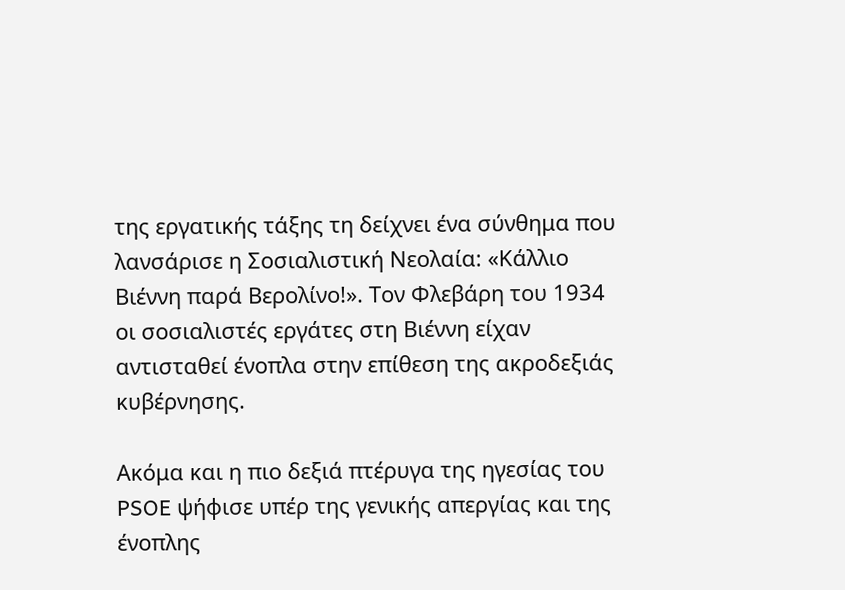της εργατικής τάξης τη δείχνει ένα σύνθημα που λανσάρισε η Σοσιαλιστική Νεολαία: «Κάλλιο Βιέννη παρά Βερολίνο!». Τον Φλεβάρη του 1934 οι σοσιαλιστές εργάτες στη Βιέννη είχαν αντισταθεί ένοπλα στην επίθεση της ακροδεξιάς κυβέρνησης.

Ακόμα και η πιο δεξιά πτέρυγα της ηγεσίας του PSOE ψήφισε υπέρ της γενικής απεργίας και της ένοπλης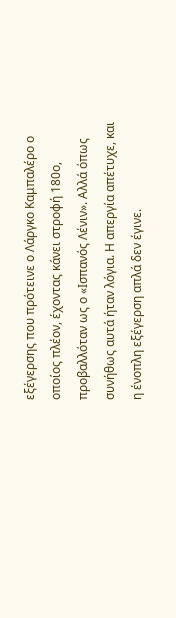εξέγερσης που πρότεινε ο Λάργκο Καμπαλέρο ο οποίος πλέον, έχοντας κάνει στροφή 180ο, προβαλλόταν ως ο «Ισπανός Λένιν». Αλλά όπως συνήθως αυτά ήταν λόγια. Η απεργία απέτυχε, και η ένοπλη εξέγερση απλά δεν έγινε.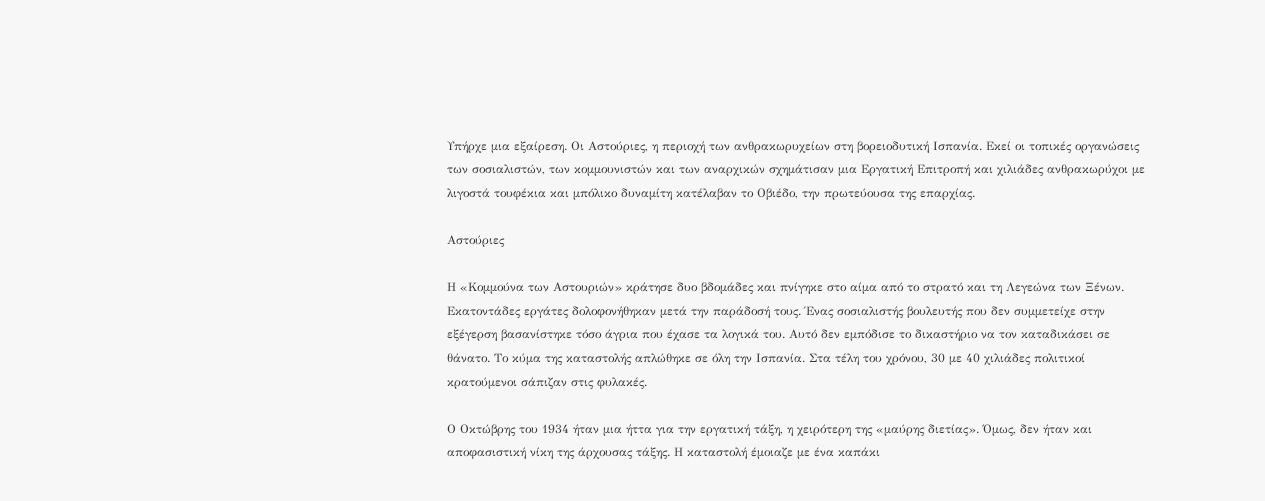Υπήρχε μια εξαίρεση. Οι Αστούριες, η περιοχή των ανθρακωρυχείων στη βορειοδυτική Ισπανία. Εκεί οι τοπικές οργανώσεις των σοσιαλιστών, των κομμουνιστών και των αναρχικών σχημάτισαν μια Εργατική Επιτροπή και χιλιάδες ανθρακωρύχοι με λιγοστά τουφέκια και μπόλικο δυναμίτη κατέλαβαν το Οβιέδο, την πρωτεύουσα της επαρχίας.

Αστούριες

Η «Κομμούνα των Αστουριών» κράτησε δυο βδομάδες και πνίγηκε στο αίμα από το στρατό και τη Λεγεώνα των Ξένων. Εκατοντάδες εργάτες δολοφονήθηκαν μετά την παράδοσή τους. Ένας σοσιαλιστής βουλευτής που δεν συμμετείχε στην εξέγερση βασανίστηκε τόσο άγρια που έχασε τα λογικά του. Αυτό δεν εμπόδισε το δικαστήριο να τον καταδικάσει σε θάνατο. Το κύμα της καταστολής απλώθηκε σε όλη την Ισπανία. Στα τέλη του χρόνου, 30 με 40 χιλιάδες πολιτικοί κρατούμενοι σάπιζαν στις φυλακές.

Ο Οκτώβρης του 1934 ήταν μια ήττα για την εργατική τάξη, η χειρότερη της «μαύρης διετίας». Όμως, δεν ήταν και αποφασιστική νίκη της άρχουσας τάξης. Η καταστολή έμοιαζε με ένα καπάκι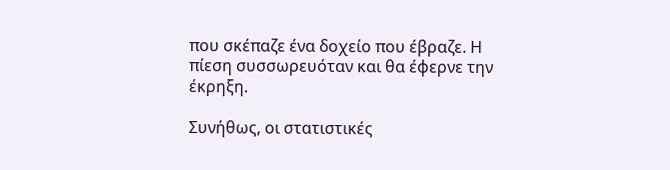που σκέπαζε ένα δοχείο που έβραζε. Η πίεση συσσωρευόταν και θα έφερνε την έκρηξη.

Συνήθως, οι στατιστικές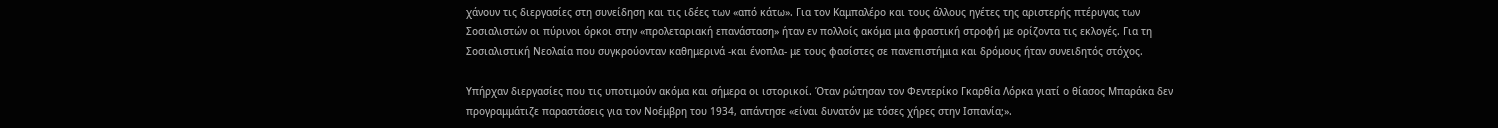χάνουν τις διεργασίες στη συνείδηση και τις ιδέες των «από κάτω». Για τον Καμπαλέρο και τους άλλους ηγέτες της αριστερής πτέρυγας των Σοσιαλιστών οι πύρινοι όρκοι στην «προλεταριακή επανάσταση» ήταν εν πολλοίς ακόμα μια φραστική στροφή με ορίζοντα τις εκλογές. Για τη Σοσιαλιστική Νεολαία που συγκρούονταν καθημερινά -και ένοπλα- με τους φασίστες σε πανεπιστήμια και δρόμους ήταν συνειδητός στόχος.

Υπήρχαν διεργασίες που τις υποτιμούν ακόμα και σήμερα οι ιστορικοί. Όταν ρώτησαν τον Φεντερίκο Γκαρθία Λόρκα γιατί ο θίασος Μπαράκα δεν προγραμμάτιζε παραστάσεις για τον Νοέμβρη του 1934, απάντησε «είναι δυνατόν με τόσες χήρες στην Ισπανία;».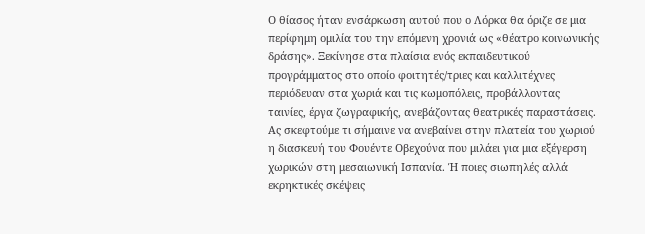Ο θίασος ήταν ενσάρκωση αυτού που ο Λόρκα θα όριζε σε μια περίφημη ομιλία του την επόμενη χρονιά ως «θέατρο κοινωνικής δράσης». Ξεκίνησε στα πλαίσια ενός εκπαιδευτικού προγράμματος στο οποίο φοιτητές/τριες και καλλιτέχνες περιόδευαν στα χωριά και τις κωμοπόλεις, προβάλλοντας ταινίες, έργα ζωγραφικής, ανεβάζοντας θεατρικές παραστάσεις. Ας σκεφτούμε τι σήμαινε να ανεβαίνει στην πλατεία του χωριού η διασκευή του Φουέντε Οβεχούνα που μιλάει για μια εξέγερση χωρικών στη μεσαιωνική Ισπανία. Ή ποιες σιωπηλές αλλά εκρηκτικές σκέψεις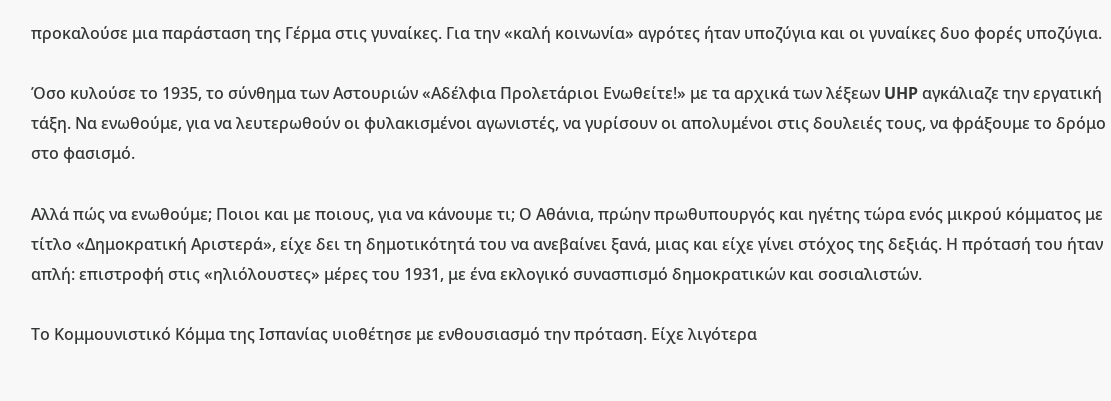προκαλούσε μια παράσταση της Γέρμα στις γυναίκες. Για την «καλή κοινωνία» αγρότες ήταν υποζύγια και οι γυναίκες δυο φορές υποζύγια.

Όσο κυλούσε το 1935, το σύνθημα των Αστουριών «Αδέλφια Προλετάριοι Ενωθείτε!» με τα αρχικά των λέξεων UHP αγκάλιαζε την εργατική τάξη. Να ενωθούμε, για να λευτερωθούν οι φυλακισμένοι αγωνιστές, να γυρίσουν οι απολυμένοι στις δουλειές τους, να φράξουμε το δρόμο στο φασισμό.

Αλλά πώς να ενωθούμε; Ποιοι και με ποιους, για να κάνουμε τι; Ο Αθάνια, πρώην πρωθυπουργός και ηγέτης τώρα ενός μικρού κόμματος με τίτλο «Δημοκρατική Αριστερά», είχε δει τη δημοτικότητά του να ανεβαίνει ξανά, μιας και είχε γίνει στόχος της δεξιάς. Η πρότασή του ήταν απλή: επιστροφή στις «ηλιόλουστες» μέρες του 1931, με ένα εκλογικό συνασπισμό δημοκρατικών και σοσιαλιστών.

Το Κομμουνιστικό Κόμμα της Ισπανίας υιοθέτησε με ενθουσιασμό την πρόταση. Είχε λιγότερα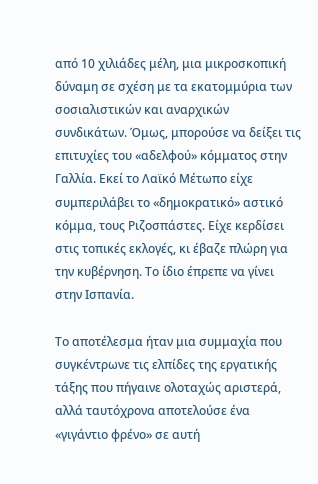από 10 χιλιάδες μέλη, μια μικροσκοπική δύναμη σε σχέση με τα εκατομμύρια των σοσιαλιστικών και αναρχικών συνδικάτων. Όμως, μπορούσε να δείξει τις επιτυχίες του «αδελφού» κόμματος στην Γαλλία. Εκεί το Λαϊκό Μέτωπο είχε συμπεριλάβει το «δημοκρατικό» αστικό κόμμα, τους Ριζοσπάστες. Είχε κερδίσει στις τοπικές εκλογές, κι έβαζε πλώρη για την κυβέρνηση. Το ίδιο έπρεπε να γίνει στην Ισπανία.

Το αποτέλεσμα ήταν μια συμμαχία που συγκέντρωνε τις ελπίδες της εργατικής τάξης που πήγαινε ολοταχώς αριστερά, αλλά ταυτόχρονα αποτελούσε ένα «γιγάντιο φρένο» σε αυτή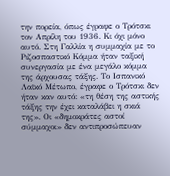την πορεία, όπως έγραφε ο Τρότσκι τον Απρίλη του 1936. Κι όχι μόνο αυτό. Στη Γαλλία η συμμαχία με το Ριζοσπαστικό Κόμμα ήταν ταξική συνεργασία με ένα μεγάλο κόμμα της άρχουσας τάξης. Το Ισπανικό Λαϊκό Μέτωπο, έγραφε ο Τρότσκι δεν ήταν καν αυτό: «τη θέση της αστικής τάξης την έχει καταλάβει η σκιά της». Οι «δημοκράτες αστοί σύμμαχοι» δεν αντιπροσώπευαν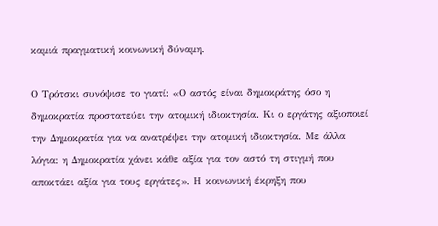καμιά πραγματική κοινωνική δύναμη.

Ο Τρότσκι συνόψισε το γιατί: «Ο αστός είναι δημοκράτης όσο η δημοκρατία προστατεύει την ατομική ιδιοκτησία. Κι ο εργάτης αξιοποιεί την Δημοκρατία για να ανατρέψει την ατομική ιδιοκτησία. Με άλλα λόγια: η Δημοκρατία χάνει κάθε αξία για τον αστό τη στιγμή που αποκτάει αξία για τους εργάτες». Η κοινωνική έκρηξη που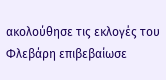ακολούθησε τις εκλογές του Φλεβάρη επιβεβαίωσε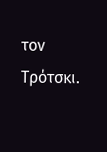τον Τρότσκι.